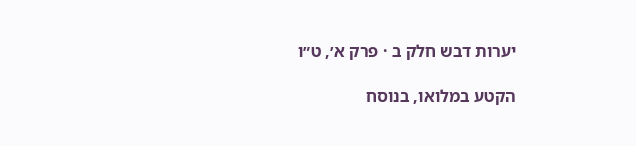יערות דבש חלק ב · פרק א׳, ט״ו

הקטע במלואו, בנוסח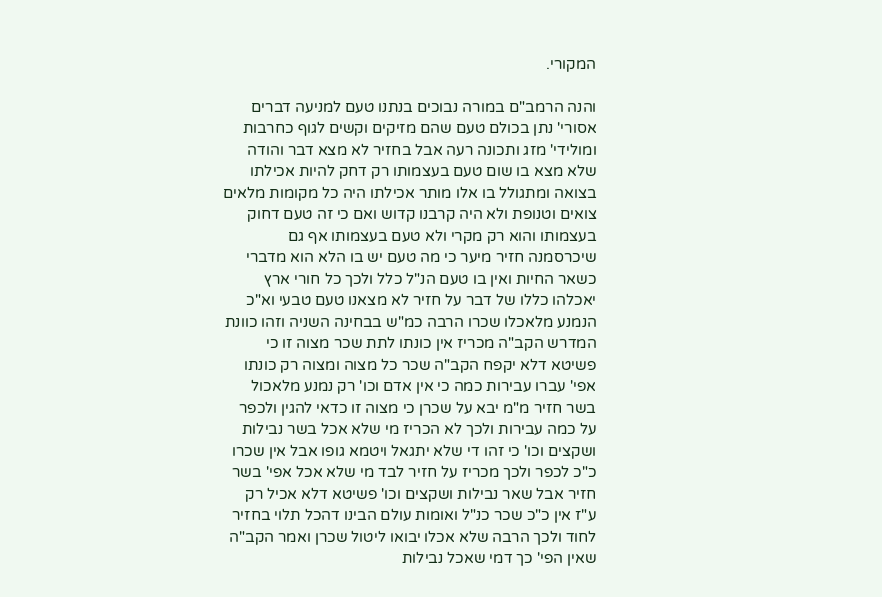המקורי.

והנה הרמב"ם במורה נבוכים בנתנו טעם למניעה דברים אסורי' נתן בכולם טעם שהם מזיקים וקשים לגוף כחרבות ומולידי' מזג ותכונה רעה אבל בחזיר לא מצא דבר והודה שלא מצא בו שום טעם בעצמותו רק דחק להיות אכילתו בצואה ומתגולל בו אלו מותר אכילתו היה כל מקומות מלאים צואים וטנופת ולא היה קרבנו קדוש ואם כי זה טעם דחוק בעצמותו והוא רק מקרי ולא טעם בעצמותו אף גם שיכרסמנה חזיר מיער כי מה טעם יש בו הלא הוא מדברי כשאר החיות ואין בו טעם הנ"ל כלל ולכך כל חורי ארץ יאכלהו כללו של דבר על חזיר לא מצאנו טעם טבעי וא"כ הנמנע מלאכלו שכרו הרבה כמ"ש בבחינה השניה וזהו כוונת המדרש הקב"ה מכריז אין כונתו לתת שכר מצוה זו כי פשיטא דלא יקפח הקב"ה שכר כל מצוה ומצוה רק כונתו אפי' עברו עבירות כמה כי אין אדם וכו' רק נמנע מלאכול בשר חזיר מ"מ יבא על שכרן כי מצוה זו כדאי להגין ולכפר על כמה עבירות ולכך לא הכריז מי שלא אכל בשר נבילות ושקצים וכו' כי זהו די שלא יתגאל ויטמא גופו אבל אין שכרו כ"כ לכפר ולכך מכריז על חזיר לבד מי שלא אכל אפי' בשר חזיר אבל שאר נבילות ושקצים וכו' פשיטא דלא אכיל רק ע"ז אין כ"כ שכר כנ"ל ואומות עולם הבינו דהכל תלוי בחזיר לחוד ולכך הרבה שלא אכלו יבואו ליטול שכרן ואמר הקב"ה שאין הפי' כך דמי שאכל נבילות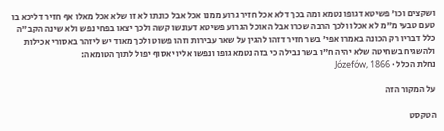ושקצים וכו' פשיטא דגופו נטמא ומה בכך דלא אכל חזיר גרוע ממנו אכל אבל כונתו לא זו שלא אכל מאלו אף חזיר דליכא בו טעם טבעי מ"מ לא אכלו ולכך הרבה שכרו אבל האוכל הגרוע פשיטא דעונשו קשה ולכך יצאו בפחי נפש ולא שינה הקב"ה כלל דבריו רק הכונה באמרו אפי' בשר חזיר דזהו להגין על שאר עבירות וזהו פשוט ולכך מאוד יש ליזהר באסורי אכילות ולהשגיח בשחיטה שלא יהיה ח"ו בשר נבילה כי בזה נטמא גופו ונפשו אליו יאסוף יפול לתוך הטומאה:
נחלת הכלל · Józefów, 1866

על המקור הזה

הטקסט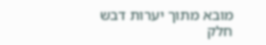מובא מתוך יערות דבש חלק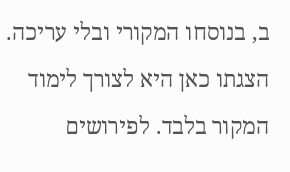ב, בנוסחו המקורי ובלי עריכה. הצגתו כאן היא לצורך לימוד המקור בלבד. לפירושים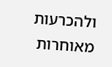ולהכרעות מאוחרות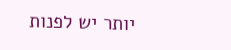יותר יש לפנות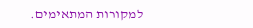למקורות המתאימים.